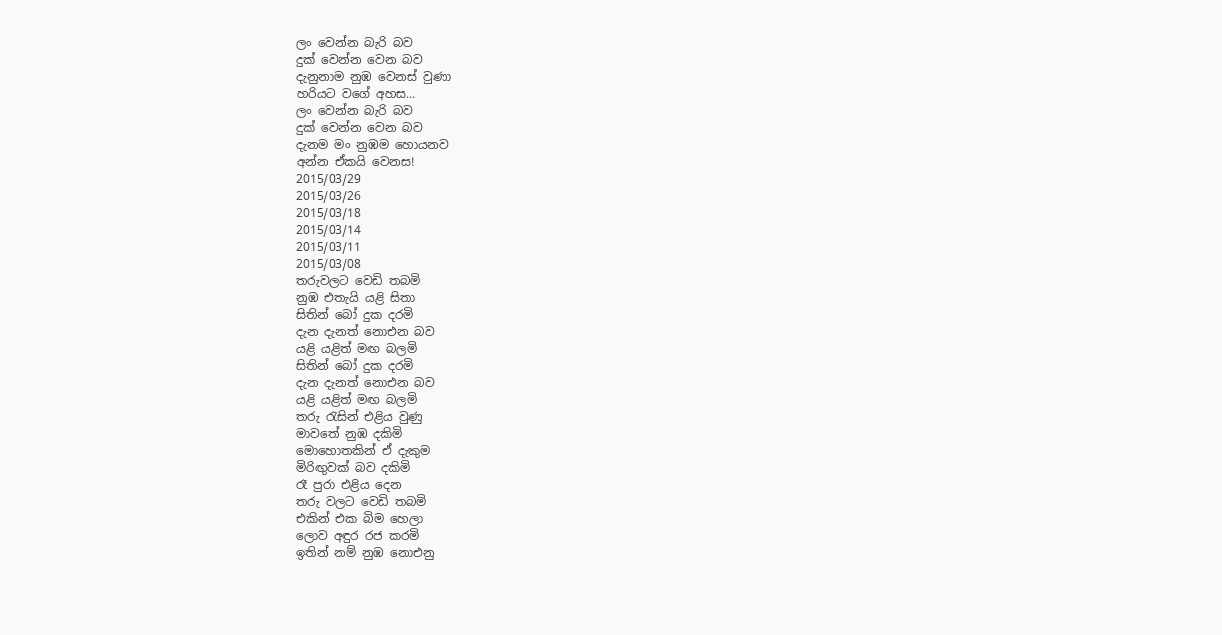ලං වෙන්න බැරි බව
දුක් වෙන්න වෙන බව
දැනුනාම නුඹ වෙනස් වුණා
හරියට වගේ අහස...
ලං වෙන්න බැරි බව
දුක් වෙන්න වෙන බව
දැනම මං නුඹම හොයනව
අන්න ඒකයි වෙනස!
2015/03/29
2015/03/26
2015/03/18
2015/03/14
2015/03/11
2015/03/08
තරුවලට වෙඩි තබමි
නුඹ එතැයි යළි සිතා
සිතින් බෝ දුක දරමි
දැන දැනත් නොඑන බව
යළි යළිත් මඟ බලමි
සිතින් බෝ දුක දරමි
දැන දැනත් නොඑන බව
යළි යළිත් මඟ බලමි
තරු රැසින් එළිය වුණු
මාවතේ නුඹ දකිමි
මොහොතකින් ඒ දැකුම
මිරිඟුවක් බව දකිමි
රෑ පුරා එළිය දෙන
තරු වලට වෙඩි තබමි
එකින් එක බිම හෙලා
ලොව අඳුර රජ කරමි
ඉතින් නම් නුඹ නොඑනු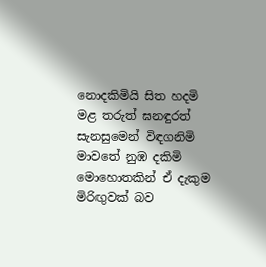නොදකිමියි සිත හදමි
මළ තරුත් ඝනඳුරත්
සැනසුමෙන් විඳගනිමි
මාවතේ නුඹ දකිමි
මොහොතකින් ඒ දැකුම
මිරිඟුවක් බව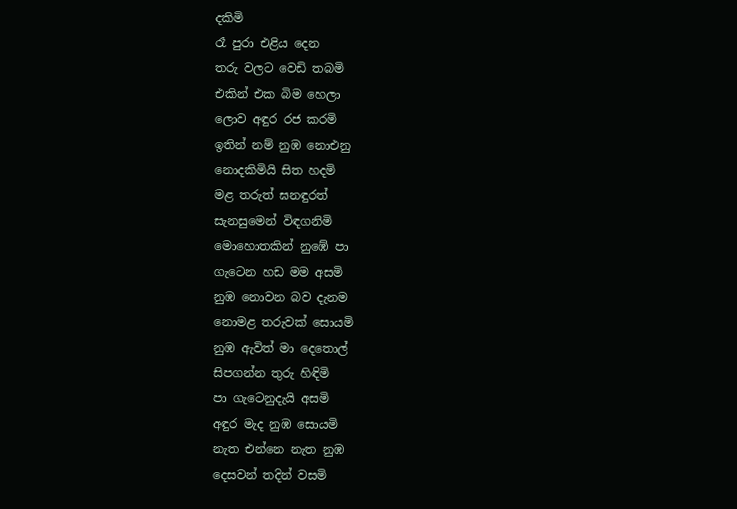දකිමි
රෑ පුරා එළිය දෙන
තරු වලට වෙඩි තබමි
එකින් එක බිම හෙලා
ලොව අඳුර රජ කරමි
ඉතින් නම් නුඹ නොඑනු
නොදකිමියි සිත හදමි
මළ තරුත් ඝනඳුරත්
සැනසුමෙන් විඳගනිමි
මොහොතකින් නුඹේ පා
ගැටෙන හඩ මම අසමි
නුඹ නොවන බව දැනම
නොමළ තරුවක් සොයමි
නුඹ ඇවිත් මා දෙතොල්
සිපගන්න තුරු හිඳිමි
පා ගැටෙනුදැයි අසමි
අඳුර මැද නුඹ සොයමි
නැත එන්නෙ නැත නුඹ
දෙසවන් තදින් වසමි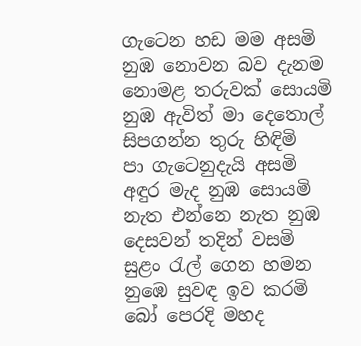ගැටෙන හඩ මම අසමි
නුඹ නොවන බව දැනම
නොමළ තරුවක් සොයමි
නුඹ ඇවිත් මා දෙතොල්
සිපගන්න තුරු හිඳිමි
පා ගැටෙනුදැයි අසමි
අඳුර මැද නුඹ සොයමි
නැත එන්නෙ නැත නුඹ
දෙසවන් තදින් වසමි
සුළං රැල් ගෙන හමන
නුඹෙ සුවඳ ඉව කරමි
බෝ පෙරදි මහද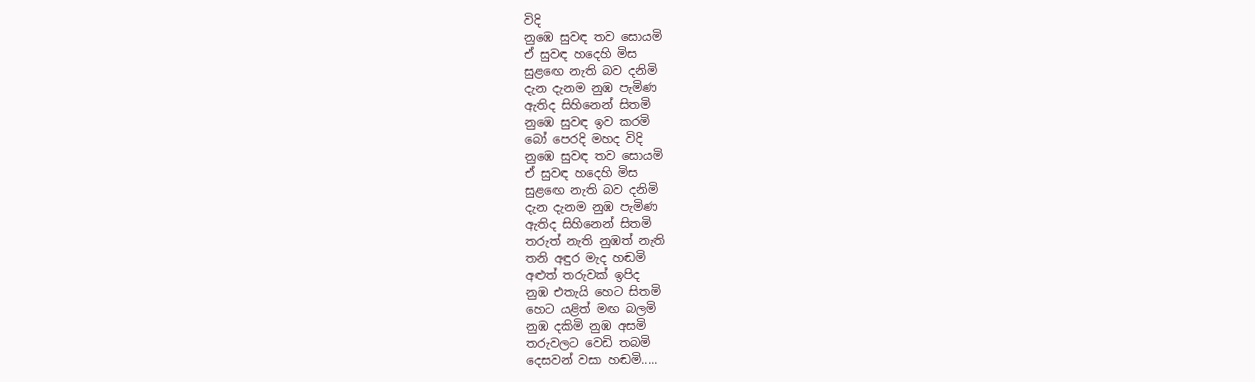විදි
නුඹෙ සුවඳ තව සොයමි
ඒ සුවඳ හදෙහි මිස
සුළඟෙ නැති බව දනිමි
දැන දැනම නුඹ පැමිණ
ඇතිද සිහිනෙන් සිතමි
නුඹෙ සුවඳ ඉව කරමි
බෝ පෙරදි මහද විදි
නුඹෙ සුවඳ තව සොයමි
ඒ සුවඳ හදෙහි මිස
සුළඟෙ නැති බව දනිමි
දැන දැනම නුඹ පැමිණ
ඇතිද සිහිනෙන් සිතමි
තරුත් නැති නුඹත් නැති
තනි අඳුර මැද හඬමි
අළුත් තරුවක් ඉපිද
නුඹ එතැයි හෙට සිතමි
හෙට යළිත් මඟ බලමි
නුඹ දකිමි නුඹ අසමි
තරුවලට වෙඩි තබමි
දෙසවන් වසා හඬමි.....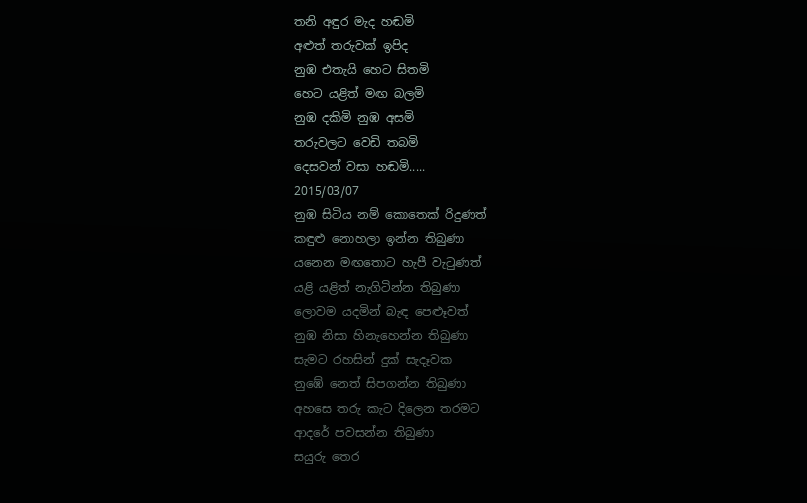තනි අඳුර මැද හඬමි
අළුත් තරුවක් ඉපිද
නුඹ එතැයි හෙට සිතමි
හෙට යළිත් මඟ බලමි
නුඹ දකිමි නුඹ අසමි
තරුවලට වෙඩි තබමි
දෙසවන් වසා හඬමි.....
2015/03/07
නුඹ සිටිය නම් කොතෙක් රිදුණත්
කඳුළු නොහලා ඉන්න තිබුණා
යනෙන මඟතොට හැපී වැටුණත්
යළි යළිත් නැගිටින්න තිබුණා
ලොවම යදමින් බැඳ පෙළූවත්
නුඹ නිසා හිනැහෙන්න තිබුණා
සැමට රහසින් දුක් සැදෑවක
නුඹේ නෙත් සිපගන්න තිබුණා
අහසෙ තරු කැට දිලෙන තරමට
ආදරේ පවසන්න තිබුණා
සයුරු තෙර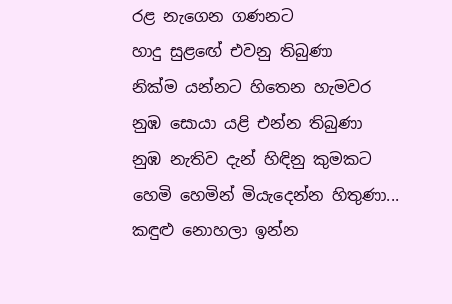රළ නැගෙන ගණනට
හාදු සුළඟේ එවනු තිබුණා
නික්ම යන්නට හිතෙන හැමවර
නුඹ සොයා යළි එන්න තිබුණා
නුඹ නැතිව දැන් හිඳිනු කුමකට
හෙමි හෙමින් මියැදෙන්න හිතුණා...
කඳුළු නොහලා ඉන්න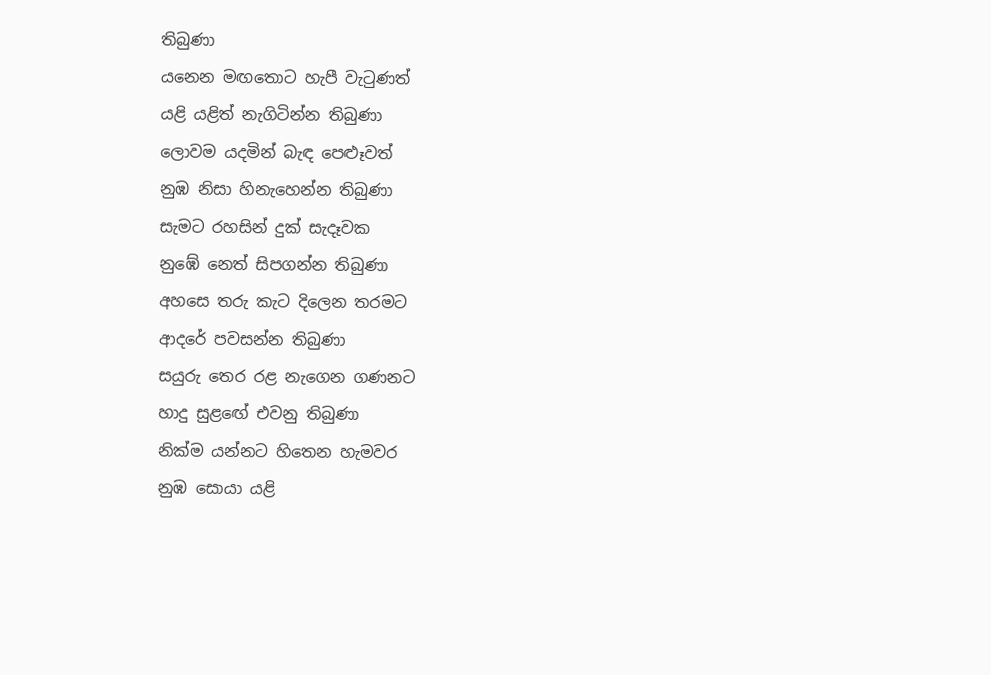තිබුණා
යනෙන මඟතොට හැපී වැටුණත්
යළි යළිත් නැගිටින්න තිබුණා
ලොවම යදමින් බැඳ පෙළූවත්
නුඹ නිසා හිනැහෙන්න තිබුණා
සැමට රහසින් දුක් සැදෑවක
නුඹේ නෙත් සිපගන්න තිබුණා
අහසෙ තරු කැට දිලෙන තරමට
ආදරේ පවසන්න තිබුණා
සයුරු තෙර රළ නැගෙන ගණනට
හාදු සුළඟේ එවනු තිබුණා
නික්ම යන්නට හිතෙන හැමවර
නුඹ සොයා යළි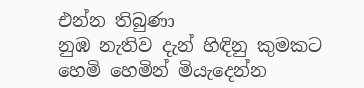එන්න තිබුණා
නුඹ නැතිව දැන් හිඳිනු කුමකට
හෙමි හෙමින් මියැදෙන්න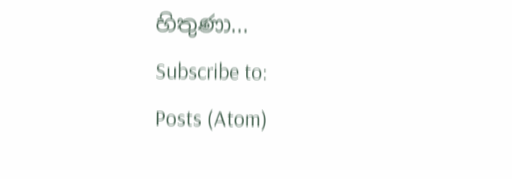හිතුණා...
Subscribe to:
Posts (Atom)